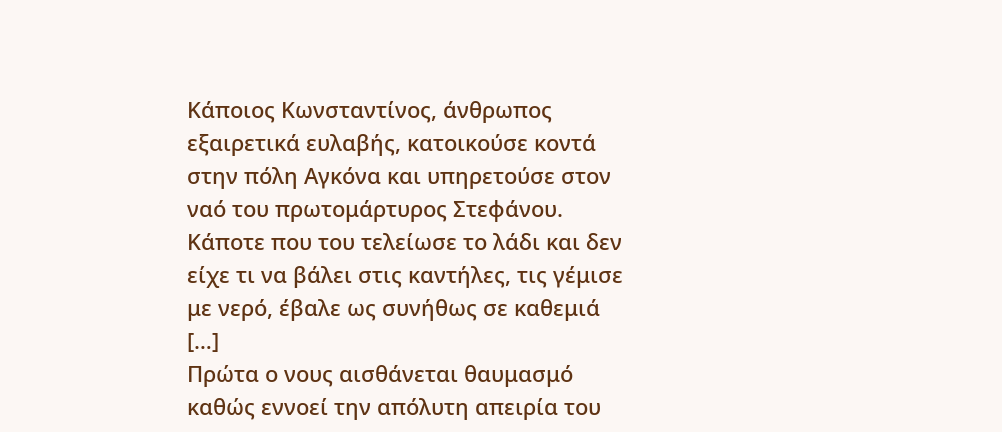Κάποιος Κωνσταντίνος, άνθρωπος εξαιρετικά ευλαβής, κατοικούσε κοντά στην πόλη Αγκόνα και υπηρετούσε στον ναό του πρωτομάρτυρος Στεφάνου. Κάποτε που του τελείωσε το λάδι και δεν είχε τι να βάλει στις καντήλες, τις γέμισε με νερό, έβαλε ως συνήθως σε καθεμιά […]
Πρώτα ο νους αισθάνεται θαυμασμό καθώς εννοεί την απόλυτη απειρία του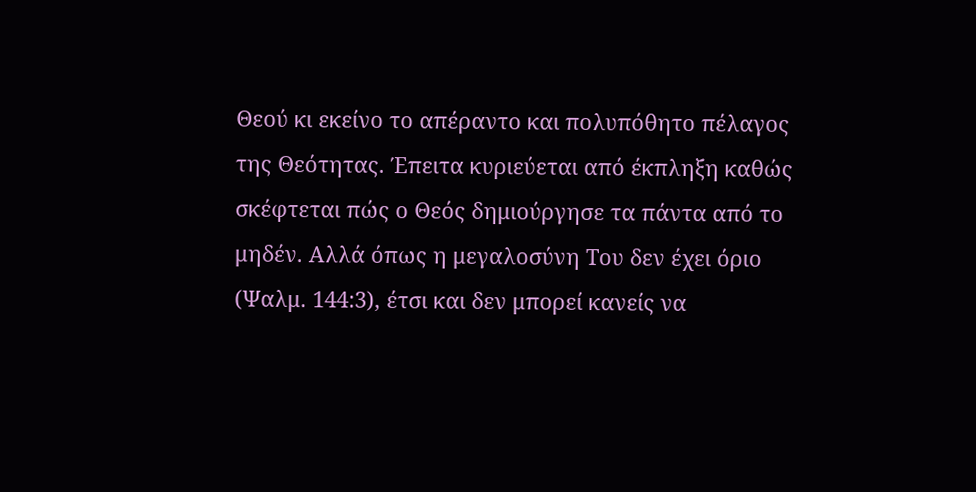Θεού κι εκείνο το απέραντο και πολυπόθητο πέλαγος της Θεότητας. Έπειτα κυριεύεται από έκπληξη καθώς σκέφτεται πώς ο Θεός δημιούργησε τα πάντα από το μηδέν. Αλλά όπως η μεγαλοσύνη Του δεν έχει όριο (Ψαλμ. 144:3), έτσι και δεν μπορεί κανείς να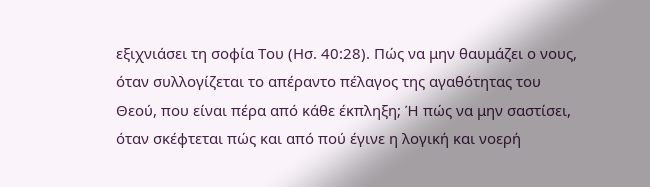εξιχνιάσει τη σοφία Του (Ησ. 40:28). Πώς να μην θαυμάζει ο νους, όταν συλλογίζεται το απέραντο πέλαγος της αγαθότητας του Θεού, που είναι πέρα από κάθε έκπληξη; Ή πώς να μην σαστίσει, όταν σκέφτεται πώς και από πού έγινε η λογική και νοερή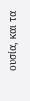ουσία, και τα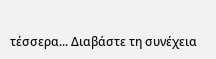τέσσερα... Διαβάστε τη συνέχεια